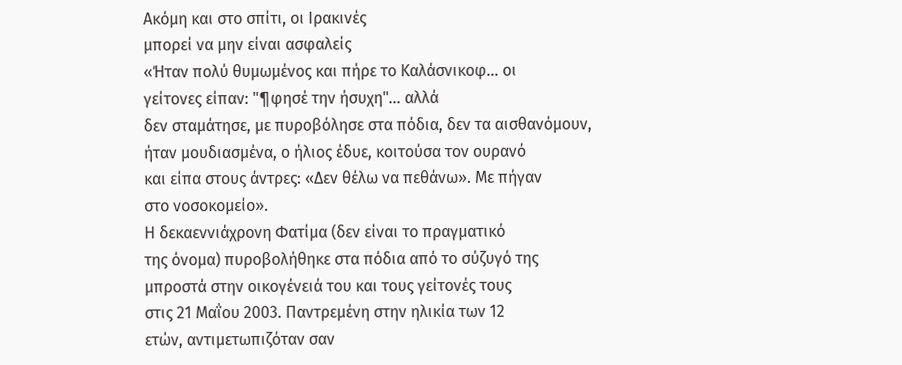Ακόμη και στο σπίτι, οι Ιρακινές
μπορεί να μην είναι ασφαλείς
«Ήταν πολύ θυμωμένος και πήρε το Καλάσνικοφ... οι
γείτονες είπαν: "¶φησέ την ήσυχη"… αλλά
δεν σταμάτησε, με πυροβόλησε στα πόδια, δεν τα αισθανόμουν,
ήταν μουδιασμένα, ο ήλιος έδυε, κοιτούσα τον ουρανό
και είπα στους άντρες: «Δεν θέλω να πεθάνω». Με πήγαν
στο νοσοκομείο».
Η δεκαεννιάχρονη Φατίμα (δεν είναι το πραγματικό
της όνομα) πυροβολήθηκε στα πόδια από το σύζυγό της
μπροστά στην οικογένειά του και τους γείτονές τους
στις 21 Μαΐου 2003. Παντρεμένη στην ηλικία των 12
ετών, αντιμετωπιζόταν σαν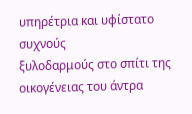υπηρέτρια και υφίστατο συχνούς
ξυλοδαρμούς στο σπίτι της οικογένειας του άντρα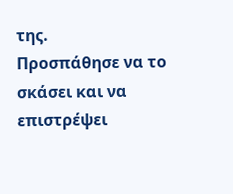της.
Προσπάθησε να το σκάσει και να επιστρέψει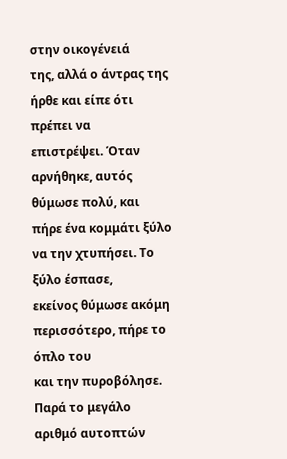στην οικογένειά
της, αλλά ο άντρας της ήρθε και είπε ότι πρέπει να
επιστρέψει. Όταν αρνήθηκε, αυτός θύμωσε πολύ, και
πήρε ένα κομμάτι ξύλο να την χτυπήσει. Το ξύλο έσπασε,
εκείνος θύμωσε ακόμη περισσότερο, πήρε το όπλο του
και την πυροβόλησε.
Παρά το μεγάλο αριθμό αυτοπτών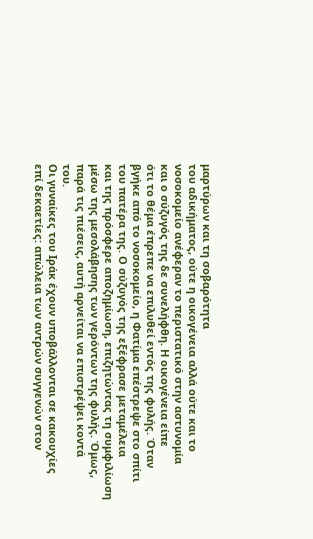μαρτύρων και τη σοβαρότητα
του αδικήματος, ούτε η οικογένεια αλλά ούτε και το
νοσοκομείο ανέφεραν το περιστατικό στην αστυνομία
και ο σύζυγός της δε συνελήφθη. Η οικογένεια είπε
ότι το θέμα έπρεπε να επιλυθεί εντός της φυλής. Όταν
βγήκε από το νοσοκομείο, η Φατίμα επέστρεψε στο σπίτι
του πατέρα της. Ο σύζυγός της εξέφρασε μεταμέλεια
και της πρόσφερε αποζημίωση, επιζητώντας τη συμφιλίωση
μέσω της μεσολάβησης των γερόντων της φυλής. Όμως,
παρά τις πιέσεις, αυτή αρνείται να επιστρέψει κοντά
του.
Οι γυναίκες του Ιράκ έχουν υποβάλλονται σε κακουχίες
επί δεκαετίες: απώλεια των αντρών συγγενών στον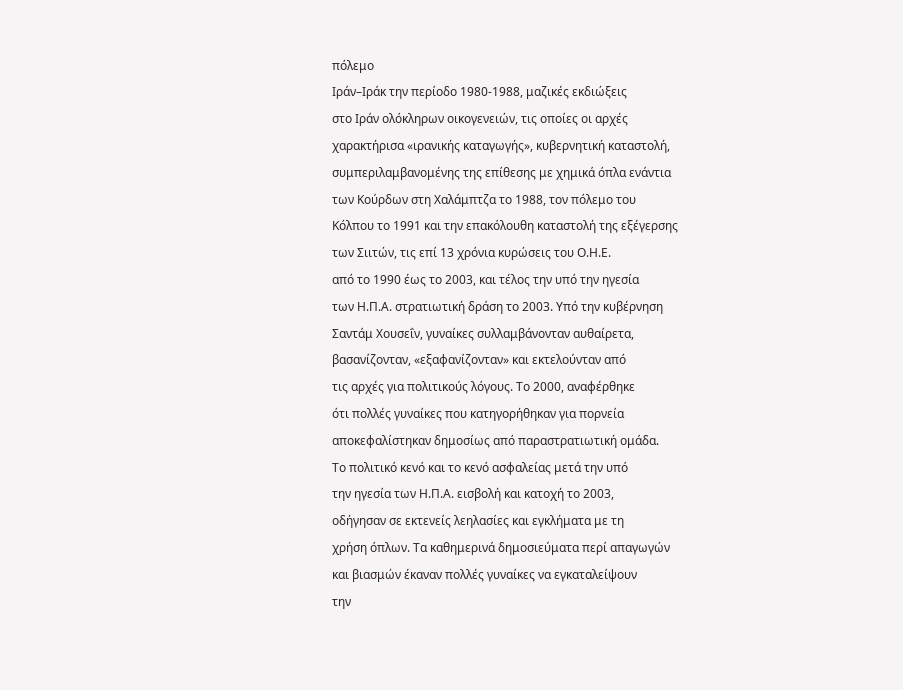πόλεμο
Ιράν–Ιράκ την περίοδο 1980-1988, μαζικές εκδιώξεις
στο Ιράν ολόκληρων οικογενειών, τις οποίες οι αρχές
χαρακτήρισα «ιρανικής καταγωγής», κυβερνητική καταστολή,
συμπεριλαμβανομένης της επίθεσης με χημικά όπλα ενάντια
των Κούρδων στη Χαλάμπτζα το 1988, τον πόλεμο του
Κόλπου το 1991 και την επακόλουθη καταστολή της εξέγερσης
των Σιιτών, τις επί 13 χρόνια κυρώσεις του Ο.Η.Ε.
από το 1990 έως το 2003, και τέλος την υπό την ηγεσία
των Η.Π.Α. στρατιωτική δράση το 2003. Υπό την κυβέρνηση
Σαντάμ Χουσεΐν, γυναίκες συλλαμβάνονταν αυθαίρετα,
βασανίζονταν, «εξαφανίζονταν» και εκτελούνταν από
τις αρχές για πολιτικούς λόγους. Το 2000, αναφέρθηκε
ότι πολλές γυναίκες που κατηγορήθηκαν για πορνεία
αποκεφαλίστηκαν δημοσίως από παραστρατιωτική ομάδα.
Το πολιτικό κενό και το κενό ασφαλείας μετά την υπό
την ηγεσία των Η.Π.Α. εισβολή και κατοχή το 2003,
οδήγησαν σε εκτενείς λεηλασίες και εγκλήματα με τη
χρήση όπλων. Τα καθημερινά δημοσιεύματα περί απαγωγών
και βιασμών έκαναν πολλές γυναίκες να εγκαταλείψουν
την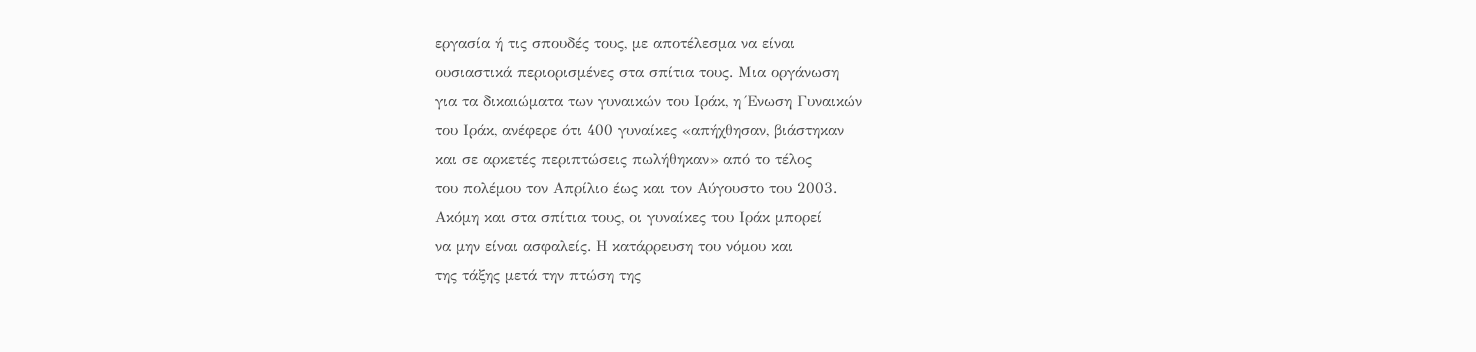εργασία ή τις σπουδές τους, με αποτέλεσμα να είναι
ουσιαστικά περιορισμένες στα σπίτια τους. Μια οργάνωση
για τα δικαιώματα των γυναικών του Ιράκ, η Ένωση Γυναικών
του Ιράκ, ανέφερε ότι 400 γυναίκες «απήχθησαν, βιάστηκαν
και σε αρκετές περιπτώσεις πωλήθηκαν» από το τέλος
του πολέμου τον Απρίλιο έως και τον Αύγουστο του 2003.
Ακόμη και στα σπίτια τους, οι γυναίκες του Ιράκ μπορεί
να μην είναι ασφαλείς. Η κατάρρευση του νόμου και
της τάξης μετά την πτώση της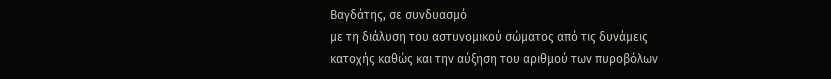Βαγδάτης, σε συνδυασμό
με τη διάλυση του αστυνομικού σώματος από τις δυνάμεις
κατοχής καθώς και την αύξηση του αριθμού των πυροβόλων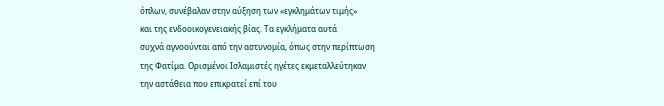όπλων, συνέβαλαν στην αύξηση των «εγκλημάτων τιμής»
και της ενδοοικογενειακής βίας. Τα εγκλήματα αυτά
συχνά αγνοούνται από την αστυνομία, όπως στην περίπτωση
της Φατίμα. Ορισμένοι Ισλαμιστές ηγέτες εκμεταλλεύτηκαν
την αστάθεια που επικρατεί επί του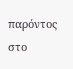παρόντος στο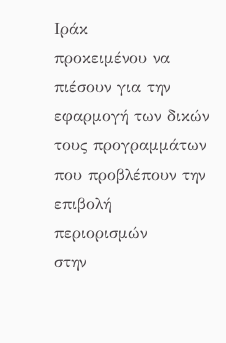Ιράκ
προκειμένου να πιέσουν για την εφαρμογή των δικών
τους προγραμμάτων που προβλέπουν την επιβολή περιορισμών
στην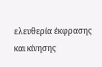ελευθερία έκφρασης και κίνησης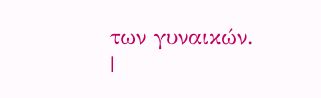των γυναικών.
|